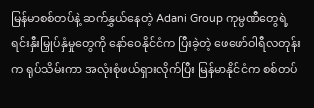မြန်မာစစ်တပ်နဲ့ ဆက်နွှယ်နေတဲ့ Adani Group ကုမ္ပဏီတွေရဲ့ ရင်းနှီးမြှုပ်နှံမှုတွေကို နော်ဝေနိုင်ငံက ပြီးခဲ့တဲ့ ဖေဖော်ဝါရီလတုန်းက ရုပ်သိမ်းကာ အလုံးစုံဖယ်ရှားလိုက်ပြီး မြန်မာနိုင်ငံက စစ်တပ်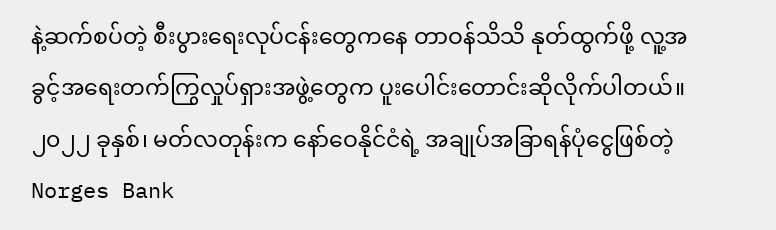နဲ့ဆက်စပ်တဲ့ စီးပွားရေးလုပ်ငန်းတွေကနေ တာဝန်သိသိ နုတ်ထွက်ဖို့ လူ့အခွင့်အရေးတက်ကြွလှုပ်ရှားအဖွဲ့တွေက ပူးပေါင်းတောင်းဆိုလိုက်ပါတယ်။
၂၀၂၂ ခုနှစ်၊ မတ်လတုန်းက နော်ဝေနိုင်ငံရဲ့ အချုပ်အခြာရန်ပုံငွေဖြစ်တဲ့ Norges Bank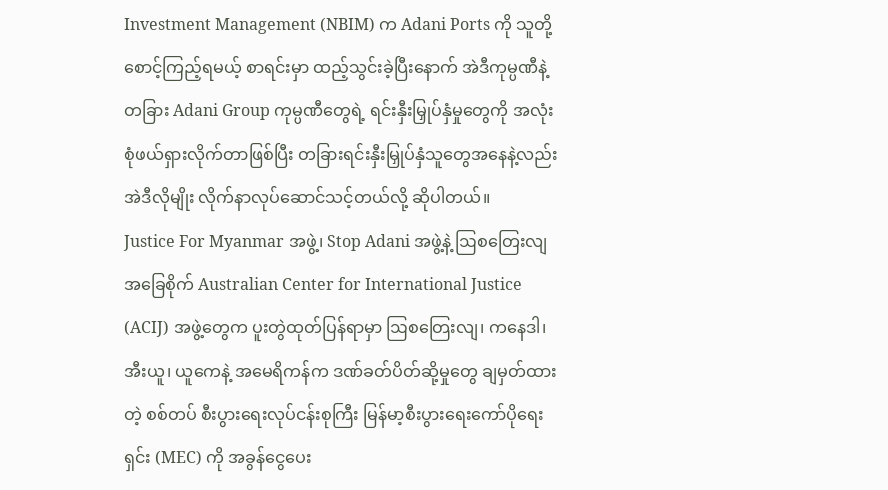Investment Management (NBIM) က Adani Ports ကို သူတို့ စောင့်ကြည့်ရမယ့် စာရင်းမှာ ထည့်သွင်းခဲ့ပြီးနောက် အဲဒီကုမ္ပဏီနဲ့တခြား Adani Group ကုမ္ပဏီတွေရဲ့ ရင်းနှီးမြှုပ်နှံမှုတွေကို အလုံးစုံဖယ်ရှားလိုက်တာဖြစ်ပြီး တခြားရင်းနှီးမြှုပ်နှံသူတွေအနေနဲ့လည်း အဲဒီလိုမျိုး လိုက်နာလုပ်ဆောင်သင့်တယ်လို့ ဆိုပါတယ်။
Justice For Myanmar အဖွဲ့၊ Stop Adani အဖွဲ့နဲ့ ဩစတြေးလျအခြေစိုက် Australian Center for International Justice (ACIJ) အဖွဲ့တွေက ပူးတွဲထုတ်ပြန်ရာမှာ ဩစတြေးလျ၊ ကနေဒါ၊ အီးယူ၊ ယူကေနဲ့ အမေရိကန်က ဒဏ်ခတ်ပိတ်ဆို့မှုတွေ ချမှတ်ထားတဲ့ စစ်တပ် စီးပွားရေးလုပ်ငန်းစုကြီး မြန်မာ့စီးပွားရေးကော်ပိုရေးရှင်း (MEC) ကို အခွန်ငွေပေး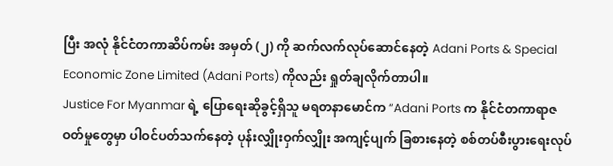ပြီး အလုံ နိုင်ငံတကာဆိပ်ကမ်း အမှတ် (၂) ကို ဆက်လက်လုပ်ဆောင်နေတဲ့ Adani Ports & Special Economic Zone Limited (Adani Ports) ကိုလည်း ရှုတ်ချလိုက်တာပါ။
Justice For Myanmar ရဲ့ ပြောရေးဆိုခွင့်ရှိသူ မရတနာမောင်က “Adani Ports က နိုင်ငံတကာရာဇဝတ်မှုတွေမှာ ပါဝင်ပတ်သက်နေတဲ့ ပုန်းလျှိုးဝှက်လျှိုး အကျင့်ပျက် ခြစားနေတဲ့ စစ်တပ်စီးပွားရေးလုပ်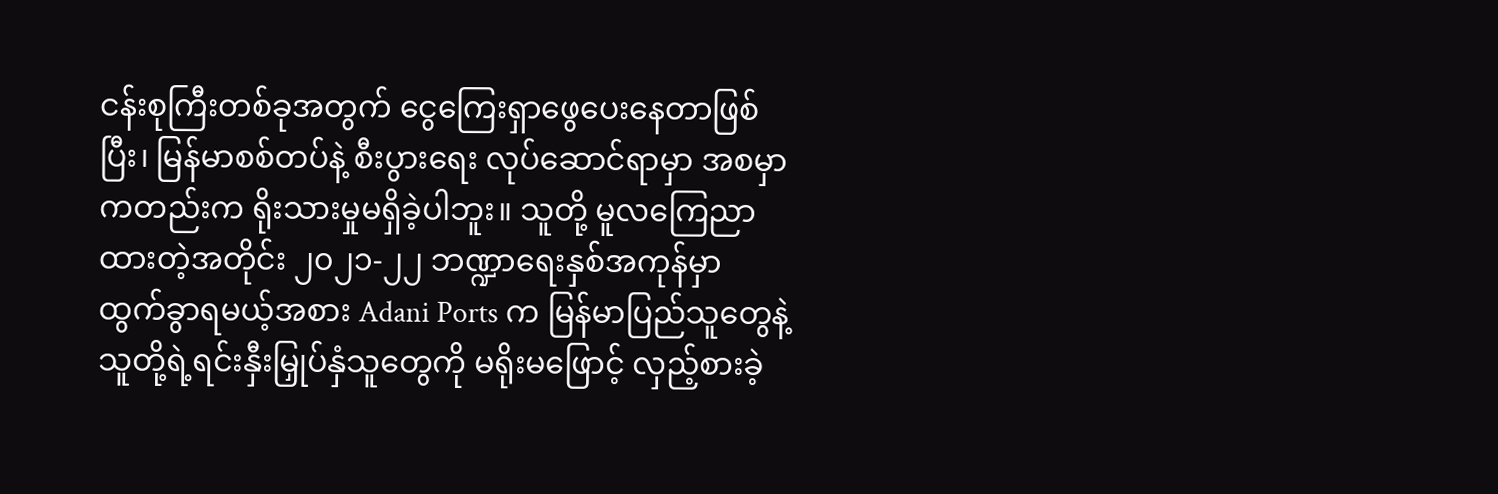ငန်းစုကြီးတစ်ခုအတွက် ငွေကြေးရှာဖွေပေးနေတာဖြစ်ပြီး၊ မြန်မာစစ်တပ်နဲ့ စီးပွားရေး လုပ်ဆောင်ရာမှာ အစမှာကတည်းက ရိုးသားမှုမရှိခဲ့ပါဘူး။ သူတို့ မူလကြေညာထားတဲ့အတိုင်း ၂၀၂၁-၂၂ ဘဏ္ဍာရေးနှစ်အကုန်မှာ ထွက်ခွာရမယ့်အစား Adani Ports က မြန်မာပြည်သူတွေနဲ့ သူတို့ရဲ့ရင်းနှီးမြှုပ်နှံသူတွေကို မရိုးမဖြောင့် လှည့်စားခဲ့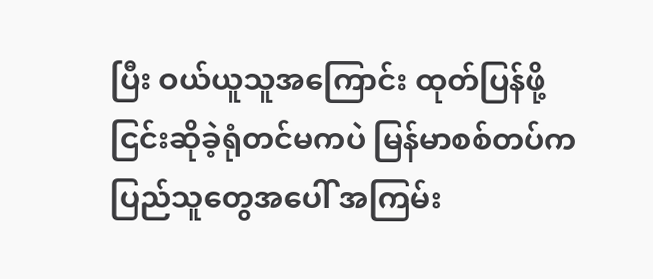ပြီး ဝယ်ယူသူအကြောင်း ထုတ်ပြန်ဖို့ ငြင်းဆိုခဲ့ရုံတင်မကပဲ မြန်မာစစ်တပ်က ပြည်သူတွေအပေါ် အကြမ်း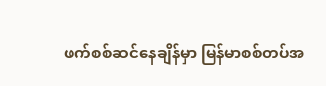ဖက်စစ်ဆင်နေချိန်မှာ မြန်မာစစ်တပ်အ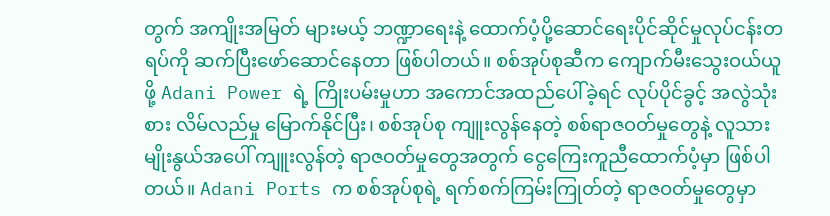တွက် အကျိုးအမြတ် များမယ့် ဘဏ္ဍာရေးနဲ့ ထောက်ပံ့ပို့ဆောင်ရေးပိုင်ဆိုင်မှုလုပ်ငန်းတရပ်ကို ဆက်ပြီးဖော်ဆောင်နေတာ ဖြစ်ပါတယ်။ စစ်အုပ်စုဆီက ကျောက်မီးသွေးဝယ်ယူဖို့ Adani Power ရဲ့ ကြိုးပမ်းမှုဟာ အကောင်အထည်ပေါ်ခဲ့ရင် လုပ်ပိုင်ခွင့် အလွဲသုံးစား လိမ်လည်မှု မြောက်နိုင်ပြီး၊ စစ်အုပ်စု ကျူးလွန်နေတဲ့ စစ်ရာဇဝတ်မှုတွေနဲ့ လူသားမျိုးနွယ်အပေါ် ကျူးလွန်တဲ့ ရာဇဝတ်မှုတွေအတွက် ငွေကြေးကူညီထောက်ပံ့မှာ ဖြစ်ပါတယ်။ Adani Ports က စစ်အုပ်စုရဲ့ ရက်စက်ကြမ်းကြုတ်တဲ့ ရာဇဝတ်မှုတွေမှာ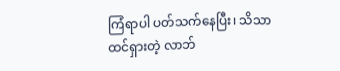ကြံရာပါ ပတ်သက်နေပြီး၊ သိသာထင်ရှားတဲ့ လာဘ်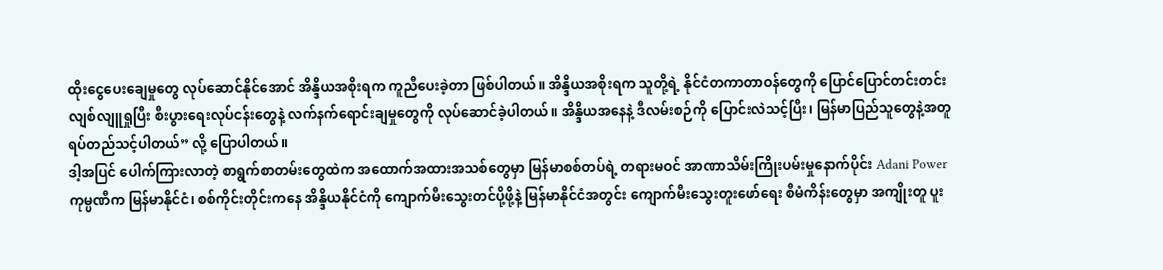ထိုးငွေပေးချေမှုတွေ လုပ်ဆောင်နိုင်အောင် အိန္ဒိယအစိုးရက ကူညီပေးခဲ့တာ ဖြစ်ပါတယ်။ အိန္ဒိယအစိုးရက သူတို့ရဲ့ နိုင်ငံတကာတာဝန်တွေကို ပြောင်ပြောင်တင်းတင်း လျစ်လျူရှုပြီး စီးပွားရေးလုပ်ငန်းတွေနဲ့ လက်နက်ရောင်းချမှုတွေကို လုပ်ဆောင်ခဲ့ပါတယ်။ အိန္ဒိယအနေနဲ့ ဒီလမ်းစဉ်ကို ပြောင်းလဲသင့်ပြီး၊ မြန်မာပြည်သူတွေနဲ့အတူ ရပ်တည်သင့်ပါတယ်” လို့ ပြောပါတယ်။
ဒါ့အပြင် ပေါက်ကြားလာတဲ့ စာရွက်စာတမ်းတွေထဲက အထောက်အထားအသစ်တွေမှာ မြန်မာစစ်တပ်ရဲ့ တရားမဝင် အာဏာသိမ်းကြိုးပမ်းမှုနောက်ပိုင်း Adani Power ကုမ္ပဏီက မြန်မာနိုင်ငံ၊ စစ်ကိုင်းတိုင်းကနေ အိန္ဒိယနိုင်ငံကို ကျောက်မီးသွေးတင်ပို့ဖို့နဲ့ မြန်မာနိုင်ငံအတွင်း ကျောက်မီးသွေးတူးဖော်ရေး စီမံကိန်းတွေမှာ အကျိုးတူ ပူး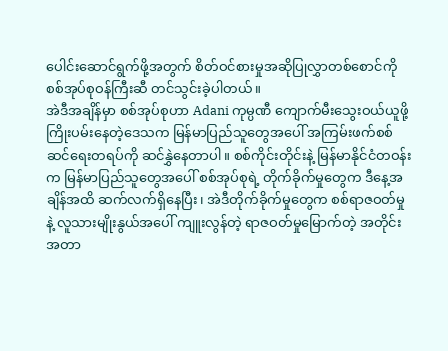ပေါင်းဆောင်ရွက်ဖို့အတွက် စိတ်ဝင်စားမှုအဆိုပြုလွှာတစ်စောင်ကို စစ်အုပ်စုဝန်ကြီးဆီ တင်သွင်းခဲ့ပါတယ်။
အဲဒီအချိန်မှာ စစ်အုပ်စုဟာ Adani ကုမ္ပဏီ ကျောက်မီးသွေးဝယ်ယူဖို့ ကြိုးပမ်းနေတဲ့ဒေသက မြန်မာပြည်သူတွေအပေါ် အကြမ်းဖက်စစ်ဆင်ရေးတရပ်ကို ဆင်နွှဲနေတာပါ။ စစ်ကိုင်းတိုင်းနဲ့ မြန်မာနိုင်ငံတဝန်းက မြန်မာပြည်သူတွေအပေါ် စစ်အုပ်စုရဲ့ တိုက်ခိုက်မှုတွေက ဒီနေ့အချိန်အထိ ဆက်လက်ရှိနေပြီး၊ အဲဒီတိုက်ခိုက်မှုတွေက စစ်ရာဇဝတ်မှုနဲ့ လူသားမျိုးနွယ်အပေါ် ကျူးလွန်တဲ့ ရာဇဝတ်မှုမြောက်တဲ့ အတိုင်းအတာ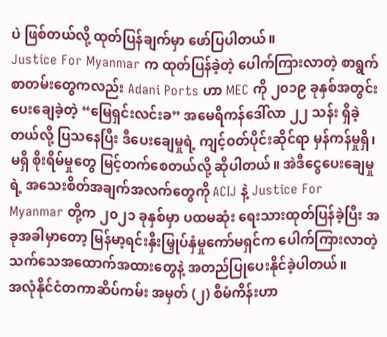ပဲ ဖြစ်တယ်လို့ ထုတ်ပြန်ချက်မှာ ဖော်ပြပါတယ်။
Justice For Myanmar က ထုတ်ပြန်ခဲ့တဲ့ ပေါက်ကြားလာတဲ့ စာရွက်စာတမ်းတွေကလည်း Adani Ports ဟာ MEC ကို ၂၀၁၉ ခုနှစ်အတွင်း ပေးချေခဲ့တဲ့ “မြေရှင်းလင်းခ” အမေရိကန်ဒေါ်လာ ၂၂ သန်း ရှိခဲ့တယ်လို့ ပြသနေပြီး ဒီပေးချေမှုရဲ့ ကျင့်ဝတ်ပိုင်းဆိုင်ရာ မှန်ကန်မှုရှိ၊ မရှိ စိုးရိမ်မှုတွေ မြင့်တက်စေတယ်လို့ ဆိုပါတယ်။ အဲဒီငွေပေးချေမှုရဲ့ အသေးစိတ်အချက်အလက်တွေကို ACIJ နဲ့ Justice For Myanmar တို့က ၂၀၂၁ ခုနှစ်မှာ ပထမဆုံး ရေးသားထုတ်ပြန်ခဲ့ပြီး အခုအခါမှာတော့ မြန်မာ့ရင်းနှီးမြှုပ်နှံမှုကော်မရှင်က ပေါက်ကြားလာတဲ့ သက်သေအထောက်အထားတွေနဲ့ အတည်ပြုပေးနိုင်ခဲ့ပါတယ်။
အလုံနိုင်ငံတကာဆိပ်ကမ်း အမှတ် (၂) စီမံကိန်းဟာ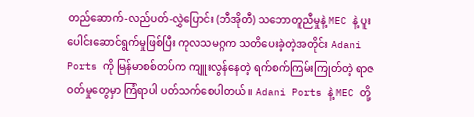တည်ဆောက်-လည်ပတ်-လွှဲပြောင်း (ဘီအိုတီ) သဘောတူညီမှုနဲ့ MEC နဲ့ ပူးပေါင်းဆောင်ရွက်မှုဖြစ်ပြီး ကုလသမဂ္ဂက သတိပေးခဲ့တဲ့အတိုင်း Adani Ports ကို မြန်မာစစ်တပ်က ကျူးလွန်နေတဲ့ ရက်စက်ကြမ်းကြုတ်တဲ့ ရာဇဝတ်မှုတွေမှာ ကြံရာပါ ပတ်သက်စေပါတယ်။ Adani Ports နဲ့ MEC တို့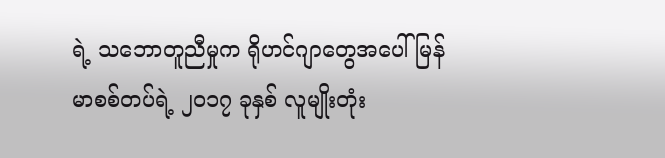ရဲ့ သဘောတူညီမှုက ရိုဟင်ဂျာတွေအပေါ် မြန်မာစစ်တပ်ရဲ့ ၂၀၁၇ ခုနှစ် လူမျိုးတုံး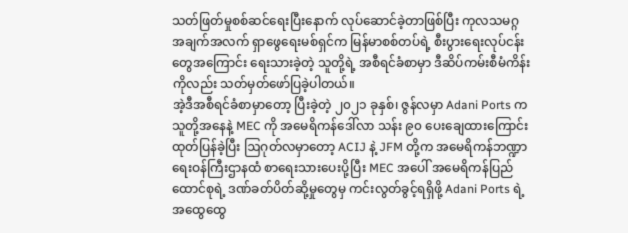သတ်ဖြတ်မှုစစ်ဆင်ရေးပြီးနောက် လုပ်ဆောင်ခဲ့တာဖြစ်ပြီး ကုလသမဂ္ဂ အချက်အလက် ရှာဖွေရေးမစ်ရှင်က မြန်မာစစ်တပ်ရဲ့ စီးပွားရေးလုပ်ငန်းတွေအကြောင်း ရေးသားခဲ့တဲ့ သူတို့ရဲ့ အစီရင်ခံစာမှာ ဒီဆိပ်ကမ်းစီမံကိန်းကိုလည်း သတ်မှတ်ဖော်ပြခဲ့ပါတယ်။
အဲ့ဒီအစီရင်ခံစာမှာတော့ ပြီးခဲ့တဲ့ ၂၀၂၁ ခုနှစ်၊ ဇွန်လမှာ Adani Ports က သူတို့အနေနဲ့ MEC ကို အမေရိကန်ဒေါ်လာ သန်း ၉၀ ပေးချေထားကြောင်း ထုတ်ပြန်ခဲ့ပြီး ဩဂုတ်လမှာတော့ ACIJ နဲ့ JFM တို့က အမေရိကန်ဘဏ္ဍာရေးဝန်ကြီးဌာနထံ စာရေးသားပေးပို့ပြီး MEC အပေါ် အမေရိကန်ပြည်ထောင်စုရဲ့ ဒဏ်ခတ်ပိတ်ဆို့မှုတွေမှ ကင်းလွတ်ခွင့်ရရှိဖို့ Adani Ports ရဲ့ အထွေထွေ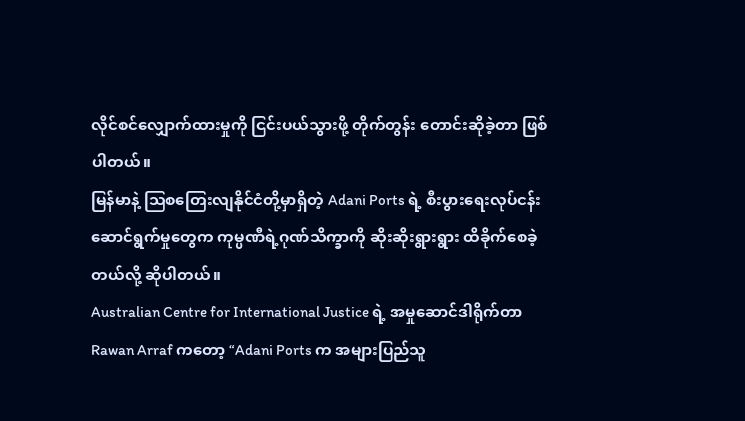လိုင်စင်လျှောက်ထားမှုကို ငြင်းပယ်သွားဖို့ တိုက်တွန်း တောင်းဆိုခဲ့တာ ဖြစ်ပါတယ်။
မြန်မာနဲ့ ဩစတြေးလျနိုင်ငံတို့မှာရှိတဲ့ Adani Ports ရဲ့ စီးပွားရေးလုပ်ငန်း ဆောင်ရွက်မှုတွေက ကုမ္ပဏီရဲ့ဂုဏ်သိက္ခာကို ဆိုးဆိုးရွားရွား ထိခိုက်စေခဲ့တယ်လို့ ဆိုပါတယ်။
Australian Centre for International Justice ရဲ့ အမှုဆောင်ဒါရိုက်တာ Rawan Arraf ကတော့ “Adani Ports က အများပြည်သူ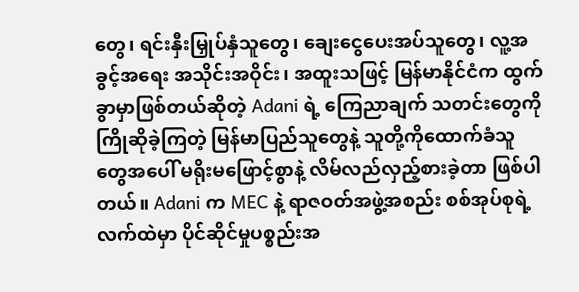တွေ၊ ရင်းနှီးမြှုပ်နှံသူတွေ၊ ချေးငွေပေးအပ်သူတွေ၊ လူ့အခွင့်အရေး အသိုင်းအဝိုင်း၊ အထူးသဖြင့် မြန်မာနိုင်ငံက ထွက်ခွာမှာဖြစ်တယ်ဆိုတဲ့ Adani ရဲ့ ကြေညာချက် သတင်းတွေကို ကြိုဆိုခဲ့ကြတဲ့ မြန်မာပြည်သူတွေနဲ့ သူတို့ကိုထောက်ခံသူတွေအပေါ် မရိုးမဖြောင့်စွာနဲ့ လိမ်လည်လှည့်စားခဲ့တာ ဖြစ်ပါတယ်။ Adani က MEC နဲ့ ရာဇဝတ်အဖွဲ့အစည်း စစ်အုပ်စုရဲ့ လက်ထဲမှာ ပိုင်ဆိုင်မှုပစ္စည်းအ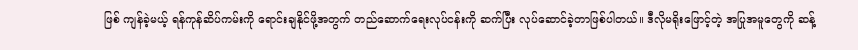ဖြစ် ကျန်ခဲ့မယ့် ရန်ကုန်ဆိပ်ကမ်းကို ရောင်းချနိုင်ဖို့အတွက် တည်ဆောက်ရေးလုပ်ငန်းကို ဆက်ပြီး လုပ်ဆောင်ခဲ့တာဖြစ်ပါတယ်။ ဒီလိုမရိုးဖြောင့်တဲ့ အပြုအမူတွေကို ဆန့်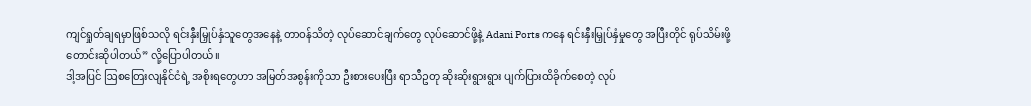ကျင်ရှုတ်ချရမှာဖြစ်သလို ရင်းနှီးမြှုပ်နှံသူတွေအနေနဲ့ တာဝန်သိတဲ့ လုပ်ဆောင်ချက်တွေ လုပ်ဆောင်ဖို့နဲ့ Adani Ports ကနေ ရင်းနှီးမြှုပ်နှံမှုတွေ အပြီးတိုင် ရုပ်သိမ်းဖို့ တောင်းဆိုပါတယ်” လို့ပြောပါတယ်။
ဒါ့အပြင် ဩစတြေးလျနိုင်ငံရဲ့ အစိုးရတွေဟာ အမြတ်အစွန်းကိုသာ ဦးစားပေးပြီး ရာသီဥတု ဆိုးဆိုးရွားရွား ပျက်ပြားထိခိုက်စေတဲ့ လုပ်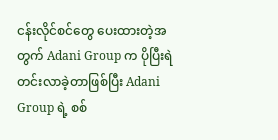ငန်းလိုင်စင်တွေ ပေးထားတဲ့အတွက် Adani Group က ပိုပြီးရဲတင်းလာခဲ့တာဖြစ်ပြီး Adani Group ရဲ့ စစ်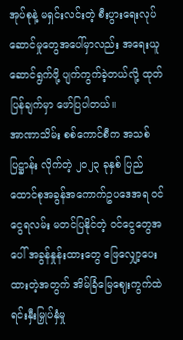အုပ်စုနဲ့ မရှင်းလင်းတဲ့ စီးပွားရေးလုပ်ဆောင်မှုတွေအပေါ်မှာလည်း အရေးယူဆောင်ရွက်ဖို့ ပျက်ကွက်ခဲ့တယ်လို့ ထုတ်ပြန်ချက်မှာ ဖော်ပြပါတယ်။
အာဏာသိမ်း စစ်ကောင်စီက အသစ်ပြဋ္ဌာန်း လိုက်တဲ့ ၂၀၂၃ ခုနှစ် ပြည်ထောင်စုအခွန်အကောက်ဥပဒေအရ ဝင်ငွေရလမ်း မတင်ပြနိုင်တဲ့ ဝင်ငွေတွေအပေါ် အခွန်နှုန်းထားတွေ ဖြေလျှော့ပေးထားတဲ့အတွက် အိမ်ခြံမြေဈေးကွက်ထဲ ရင်းနှီးမြှုပ်နှံမှု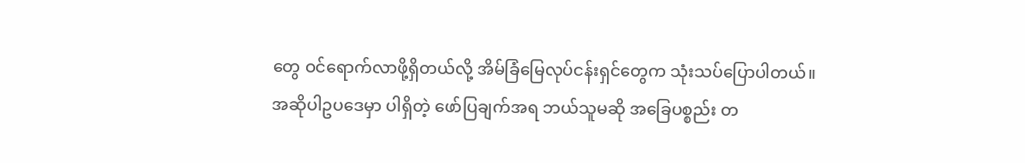တွေ ဝင်ရောက်လာဖို့ရှိတယ်လို့ အိမ်ခြံမြေလုပ်ငန်းရှင်တွေက သုံးသပ်ပြောပါတယ်။
အဆိုပါဥပဒေမှာ ပါရှိတဲ့ ဖော်ပြချက်အရ ဘယ်သူမဆို အခြေပစ္စည်း တ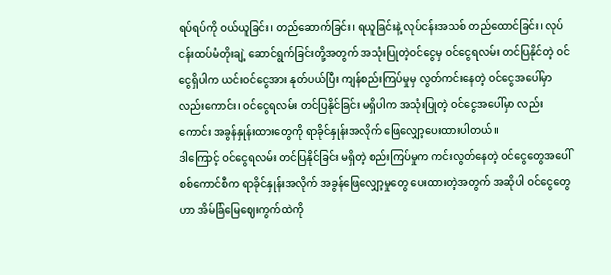ရပ်ရပ်ကို ဝယ်ယူခြင်း၊ တည်ဆောက်ခြင်း၊ ရယူခြင်းနဲ့ လုပ်ငန်းအသစ် တည်ထောင်ခြင်း၊ လုပ်ငန်းထပ်မံတိုးချဲ့ ဆောင်ရွက်ခြင်းတို့အတွက် အသုံးပြုတဲ့ဝင်ငွေမှ ဝင်ငွေရလမ်း တင်ပြနိုင်တဲ့ ဝင်ငွေရှိပါက ယင်းဝင်ငွေအား နုတ်ပယ်ပြီး ကျန်စည်းကြပ်မှုမှ လွတ်ကင်းနေတဲ့ ဝင်ငွေအပေါ်မှာ လည်းကောင်း၊ ဝင်ငွေရလမ်း တင်ပြနိုင်ခြင်း မရှိပါက အသုံးပြုတဲ့ ဝင်ငွေအပေါ်မှာ လည်းကောင်း အခွန်နှုန်းထားတွေကို ရာခိုင်နှုန်းအလိုက် ဖြေလျှော့ပေးထားပါတယ်။
ဒါကြောင့် ဝင်ငွေရလမ်း တင်ပြနိုင်ခြင်း မရှိတဲ့ စည်းကြပ်မှုက ကင်းလွတ်နေတဲ့ ဝင်ငွေတွေအပေါ် စစ်ကောင်စီက ရာခိုင်နှုန်းအလိုက် အခွန်ဖြေလျှော့မှုတွေ ပေးထားတဲ့အတွက် အဆိုပါ ဝင်ငွေတွေဟာ အိမ်ခြံမြေဈေးကွက်ထဲကို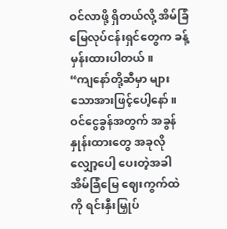ဝင်လာဖို့ ရှိတယ်လို့ အိမ်ခြံမြေလုပ်ငန်းရှင်တွေက ခန့်မှန်းထားပါတယ်။
“ကျနော်တို့ဆီမှာ များသောအားဖြင့်ပေါ့နော်။ ဝင်ငွေခွန်အတွက် အခွန်နှုန်းထားတွေ အခုလို လျှော့ပေါ့ ပေးတဲ့အခါ အိမ်ခြံမြေ ဈေးကွက်ထဲကို ရင်းနှီးမြှုပ်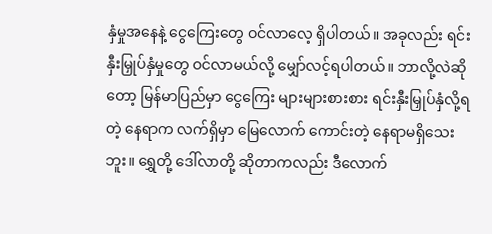နှံမှုအနေနဲ့ ငွေကြေးတွေ ဝင်လာလေ့ ရှိပါတယ်။ အခုလည်း ရင်းနှီးမြှုပ်နှံမှုတွေ ဝင်လာမယ်လို့ မျှော်လင့်ရပါတယ်။ ဘာလို့လဲဆိုတော့ မြန်မာပြည်မှာ ငွေကြေး များများစားစား ရင်းနှီးမြှုပ်နှံလို့ရတဲ့ နေရာက လက်ရှိမှာ မြေလောက် ကောင်းတဲ့ နေရာမရှိသေးဘူး။ ရွှေတို့ ဒေါ်လာတို့ ဆိုတာကလည်း ဒီလောက်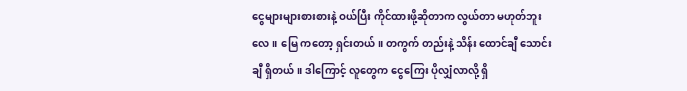ငွေများများစားစားနဲ့ ဝယ်ပြီး ကိုင်ထားဖို့ဆိုတာက လွယ်တာ မဟုတ်ဘူးလေ။ မြေ ကတော့ ရှင်းတယ်။ တကွက် တည်းနဲ့ သိန်း ထောင်ချီ သောင်းချီ ရှိတယ်။ ဒါကြောင့် လူတွေက ငွေကြေး ပိုလျှံလာလို့ ရှိ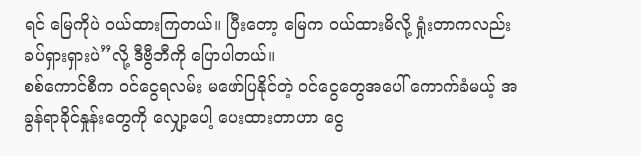ရင် မြေကိုပဲ ဝယ်ထားကြတယ်။ ပြီးတော့ မြေက ဝယ်ထားမိလို့ ရှုံးတာကလည်း ခပ်ရှားရှားပဲ”လို့ ဒီဗွီဘီကို ပြောပါတယ်။
စစ်ကောင်စီက ဝင်ငွေရလမ်း မဖော်ပြနိုင်တဲ့ ဝင်ငွေတွေအပေါ် ကောက်ခံမယ့် အခွန်ရာခိုင်နှုန်းတွေကို လျှော့ပေါ့ ပေးထားတာဟာ ငွေ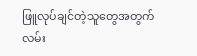ဖြူလုပ်ချင်တဲ့သူတွေအတွက် လမ်း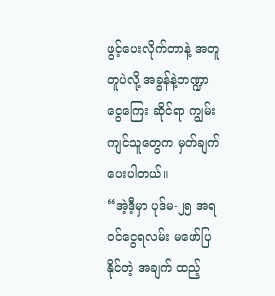ဖွင့်ပေးလိုက်တာနဲ့ အတူတူပဲလို့ အခွန်နဲ့ဘဏ္ဍာငွေကြေး ဆိုင်ရာ ကျွမ်းကျင်သူတွေက မှတ်ချက်ပေးပါတယ်။
“အဲ့ဒီ့မှာ ပုဒ်မ-၂၅ အရ ဝင်ငွေရလမ်း မဖော်ပြနိုင်တဲ့ အချက် ထည့်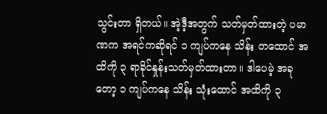သွင်းတာ ရှိတယ်။ အဲ့ဒီ့အတွက် သတ်မှတ်ထားတဲ့ ပမာဏက အရင်ကဆိုရင် ၁ ကျပ်ကနေ သိန်း တထောင် အထိကို ၃ ရာခိုင်နှုန်းသတ်မှတ်ထားတာ။ ဒါပေမဲ့ အခုတော့ ၁ ကျပ်ကနေ သိန်း သုံးထောင် အထိကို ၃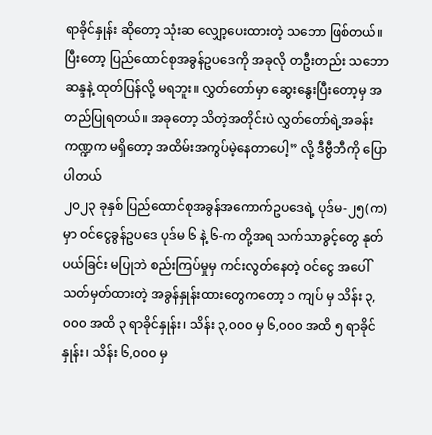ရာခိုင်နှုန်း ဆိုတော့ သုံးဆ လျှော့ပေးထားတဲ့ သဘော ဖြစ်တယ်။ ပြီးတော့ ပြည်ထောင်စုအခွန်ဥပဒေကို အခုလို တဦးတည်း သဘောဆန္ဒနဲ့ ထုတ်ပြန်လို့ မရဘူး။ လွှတ်တော်မှာ ဆွေးနွေးပြီးတော့မှ အတည်ပြုရတယ်။ အခုတော့ သိတဲ့အတိုင်းပဲ လွှတ်တော်ရဲ့အခန်းကဏ္ဍက မရှိတော့ အထိမ်းအကွပ်မဲ့နေတာပေါ့” လို့ ဒီဗွီဘီကို ပြောပါတယ်
၂၀၂၃ ခုနှစ် ပြည်ထောင်စုအခွန်အကောက်ဥပဒေရဲ့ ပုဒ်မ-၂၅(က)မှာ ဝင်ငွေခွန်ဥပဒေ ပုဒ်မ ၆ နဲ့ ၆-က တို့အရ သက်သာခွင့်တွေ နုတ်ပယ်ခြင်း မပြုဘဲ စည်းကြပ်မှုမှ ကင်းလွတ်နေတဲ့ ဝင်ငွေ အပေါ် သတ်မှတ်ထားတဲ့ အခွန်နှုန်းထားတွေကတော့ ၁ ကျပ် မှ သိန်း ၃,၀၀၀ အထိ ၃ ရာခိုင်နှုန်း၊ သိန်း ၃,၀၀၀ မှ ၆,၀၀၀ အထိ ၅ ရာခိုင်နှုန်း၊ သိန်း ၆,၀၀၀ မှ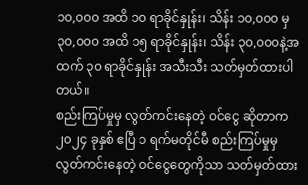၁၀,၀၀၀ အထိ ၁၀ ရာခိုင်နှုန်း၊ သိန်း ၁၀,၀၀၀ မှ ၃၀,၀၀၀ အထိ ၁၅ ရာခိုင်နှုန်း၊ သိန်း ၃၀,၀၀၀နဲ့အထက် ၃၀ ရာခိုင်နှုန်း အသီးသီး သတ်မှတ်ထားပါတယ်။
စည်းကြပ်မှုမှ လွတ်ကင်းနေတဲ့ ဝင်ငွေ ဆိုတာက ၂၀၂၄ ခုနှစ် ဧပြီ ၁ ရက်မတိုင်မီ စည်းကြပ်မှုမှ လွတ်ကင်းနေတဲ့ ဝင်ငွေတွေကိုသာ သတ်မှတ်ထား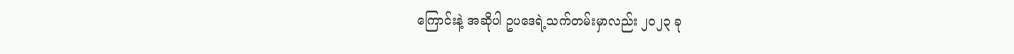ကြောင်းနဲ့ အဆိုပါ ဥပဒေရဲ့သက်တမ်းမှာလည်း ၂၀၂၃ ခု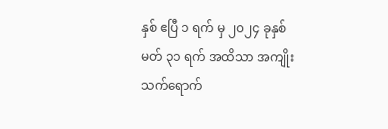နှစ် ဧပြီ ၁ ရက် မှ ၂၀၂၄ ခုနှစ် မတ် ၃၁ ရက် အထိသာ အကျိုးသက်ရောက်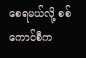စေရမယ်လို့ စစ်ကောင်စီက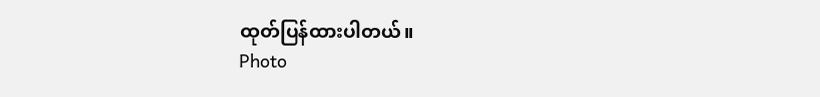ထုတ်ပြန်ထားပါတယ်။
Photo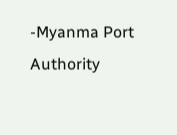-Myanma Port Authority